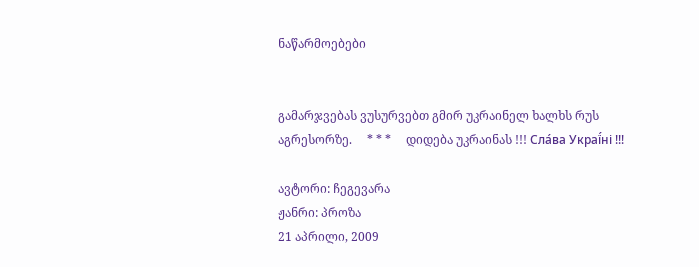ნაწარმოებები


გამარჯვებას ვუსურვებთ გმირ უკრაინელ ხალხს რუს აგრესორზე.     * * *     დიდება უკრაინას !!! Сла́ва Украї́ні !!!

ავტორი: ჩეგევარა
ჟანრი: პროზა
21 აპრილი, 2009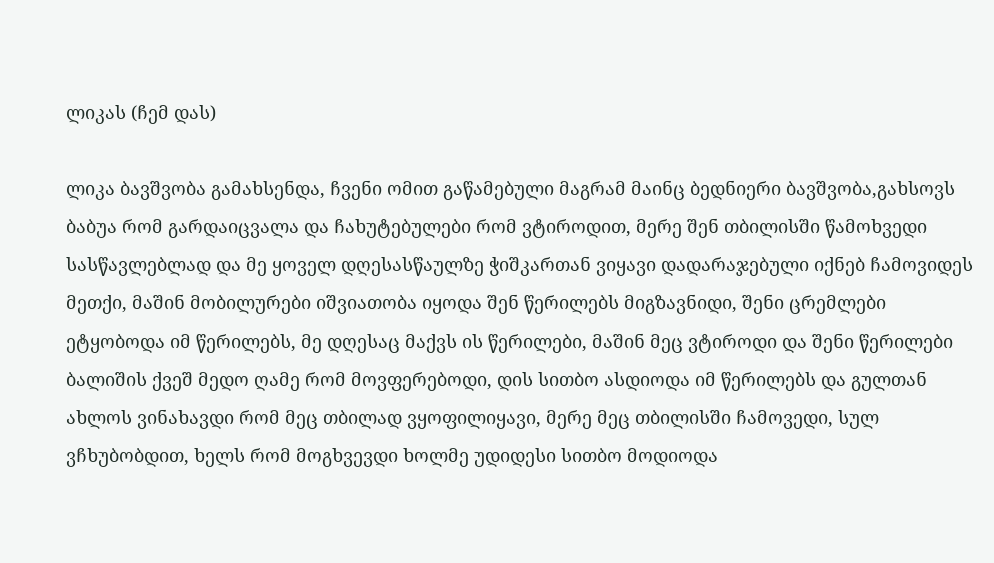ლიკას (ჩემ დას)

ლიკა ბავშვობა გამახსენდა, ჩვენი ომით გაწამებული მაგრამ მაინც ბედნიერი ბავშვობა,გახსოვს ბაბუა რომ გარდაიცვალა და ჩახუტებულები რომ ვტიროდით, მერე შენ თბილისში წამოხვედი სასწავლებლად და მე ყოველ დღესასწაულზე ჭიშკართან ვიყავი დადარაჯებული იქნებ ჩამოვიდეს მეთქი, მაშინ მობილურები იშვიათობა იყოდა შენ წერილებს მიგზავნიდი, შენი ცრემლები ეტყობოდა იმ წერილებს, მე დღესაც მაქვს ის წერილები, მაშინ მეც ვტიროდი და შენი წერილები ბალიშის ქვეშ მედო ღამე რომ მოვფერებოდი, დის სითბო ასდიოდა იმ წერილებს და გულთან ახლოს ვინახავდი რომ მეც თბილად ვყოფილიყავი, მერე მეც თბილისში ჩამოვედი, სულ ვჩხუბობდით, ხელს რომ მოგხვევდი ხოლმე უდიდესი სითბო მოდიოდა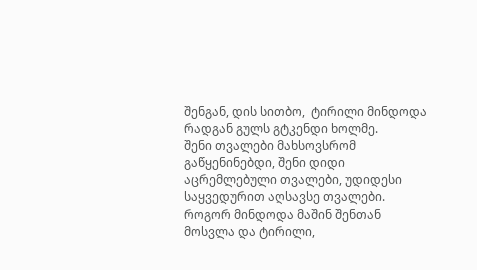შენგან, დის სითბო,  ტირილი მინდოდა რადგან გულს გტკენდი ხოლმე.
შენი თვალები მახსოვსრომ გაწყენინებდი, შენი დიდი აცრემლებული თვალები, უდიდესი საყვედურით აღსავსე თვალები. როგორ მინდოდა მაშინ შენთან მოსვლა და ტირილი,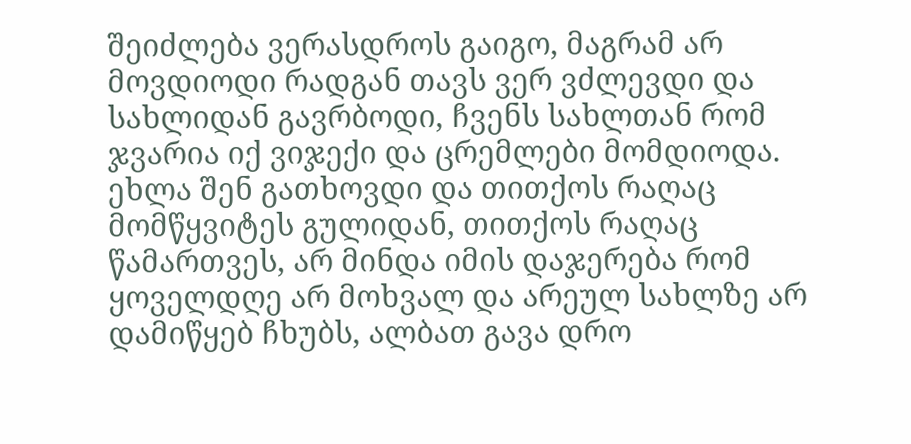შეიძლება ვერასდროს გაიგო, მაგრამ არ მოვდიოდი რადგან თავს ვერ ვძლევდი და სახლიდან გავრბოდი, ჩვენს სახლთან რომ ჯვარია იქ ვიჯექი და ცრემლები მომდიოდა.
ეხლა შენ გათხოვდი და თითქოს რაღაც მომწყვიტეს გულიდან, თითქოს რაღაც წამართვეს, არ მინდა იმის დაჯერება რომ ყოველდღე არ მოხვალ და არეულ სახლზე არ დამიწყებ ჩხუბს, ალბათ გავა დრო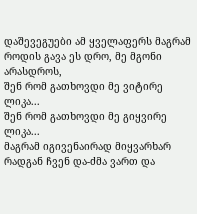დაშევეგუები ამ ყველაფერს მაგრამ როდის გავა ეს დრო, მე მგონი არასდროს,
შენ რომ გათხოვდი მე ვიტირე ლიკა...
შენ რომ გათხოვდი მე გიყვირე ლიკა...
მაგრამ იგივენაირად მიყვარხარ რადგან ჩვენ და-ძმა ვართ და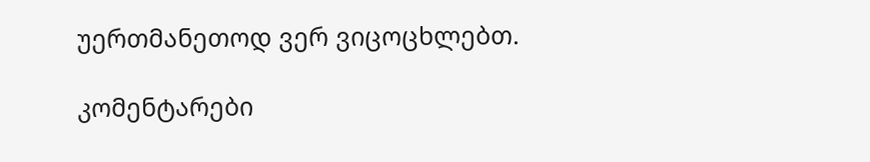უერთმანეთოდ ვერ ვიცოცხლებთ.

კომენტარები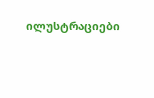ილუსტრაციები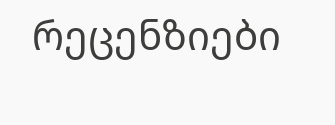რეცენზიები